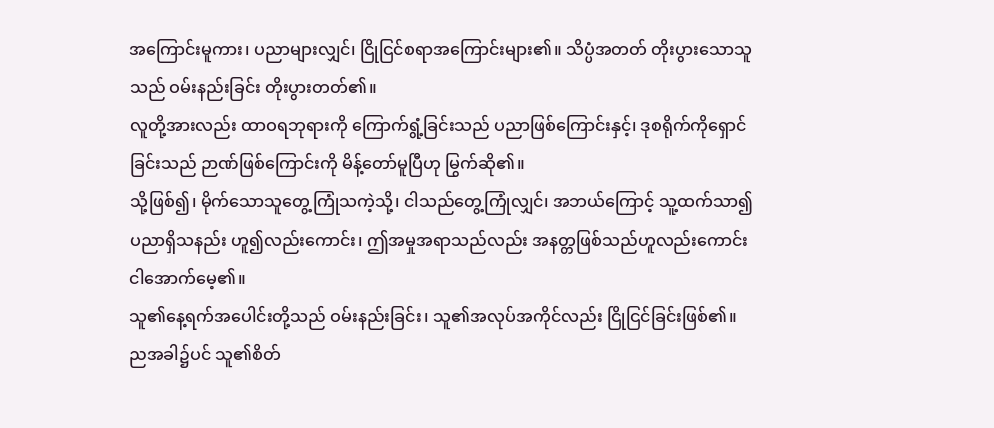အကြောင်းမူကား၊ ပညာများလျှင်၊ ငြိုငြင်စရာအကြောင်းများ၏။ သိပ္ပံအတတ် တိုးပွားသောသူသည် ဝမ်းနည်းခြင်း တိုးပွားတတ်၏။
လူတို့အားလည်း ထာဝရဘုရားကို ကြောက်ရွံ့ခြင်းသည် ပညာဖြစ်ကြောင်းနှင့်၊ ဒုစရိုက်ကိုရှောင်ခြင်းသည် ဉာဏ်ဖြစ်ကြောင်းကို မိန့်တော်မူပြီဟု မြွက်ဆို၏။
သို့ဖြစ်၍၊ မိုက်သောသူတွေ့ကြုံသကဲ့သို့၊ ငါသည်တွေ့ကြုံလျှင်၊ အဘယ်ကြောင့် သူ့ထက်သာ၍ ပညာရှိသနည်း ဟူ၍လည်းကောင်း၊ ဤအမှုအရာသည်လည်း အနတ္တဖြစ်သည်ဟူလည်းကောင်း ငါအောက်မေ့၏။
သူ၏နေ့ရက်အပေါင်းတို့သည် ဝမ်းနည်းခြင်း၊ သူ၏အလုပ်အကိုင်လည်း ငြိုငြင်ခြင်းဖြစ်၏။ ညအခါ၌ပင် သူ၏စိတ်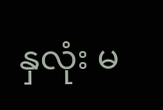နှလုံး မ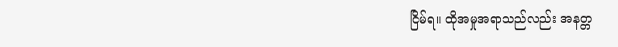ငြိမ်ရ။ ထိုအမှုအရာသည်လည်း အနတ္တ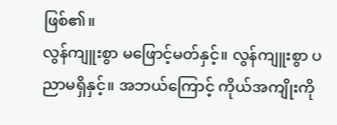ဖြစ်၏။
လွန်ကျူးစွာ မဖြောင့်မတ်နှင့်။ လွန်ကျူးစွာ ပညာမရှိနှင့်။ အဘယ်ကြောင့် ကိုယ်အကျိုးကို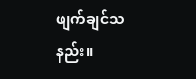ဖျက်ချင်သနည်း။